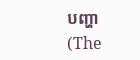បញ្ហា (The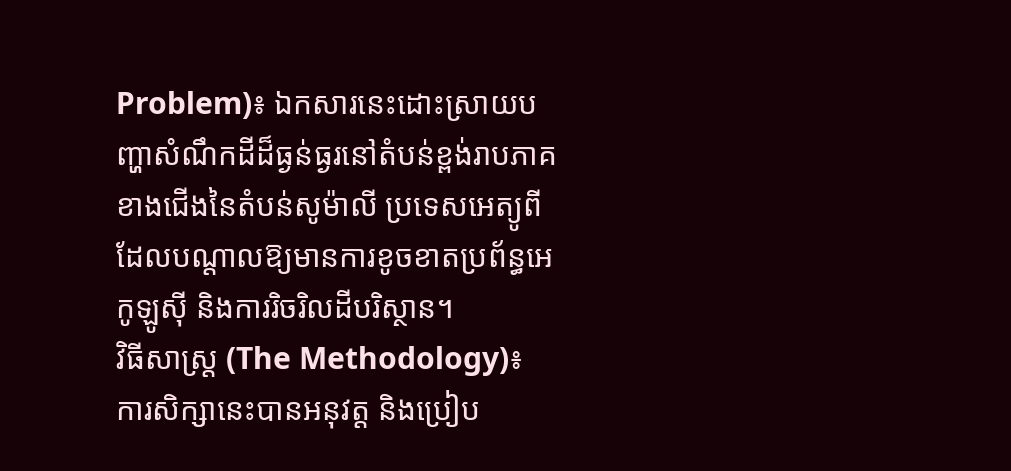Problem)៖ ឯកសារនេះដោះស្រាយបញ្ហាសំណឹកដីដ៏ធ្ងន់ធ្ងរនៅតំបន់ខ្ពង់រាបភាគខាងជើងនៃតំបន់សូម៉ាលី ប្រទេសអេត្យូពី ដែលបណ្តាលឱ្យមានការខូចខាតប្រព័ន្ធអេកូឡូស៊ី និងការរិចរិលដីបរិស្ថាន។
វិធីសាស្ត្រ (The Methodology)៖ ការសិក្សានេះបានអនុវត្ត និងប្រៀប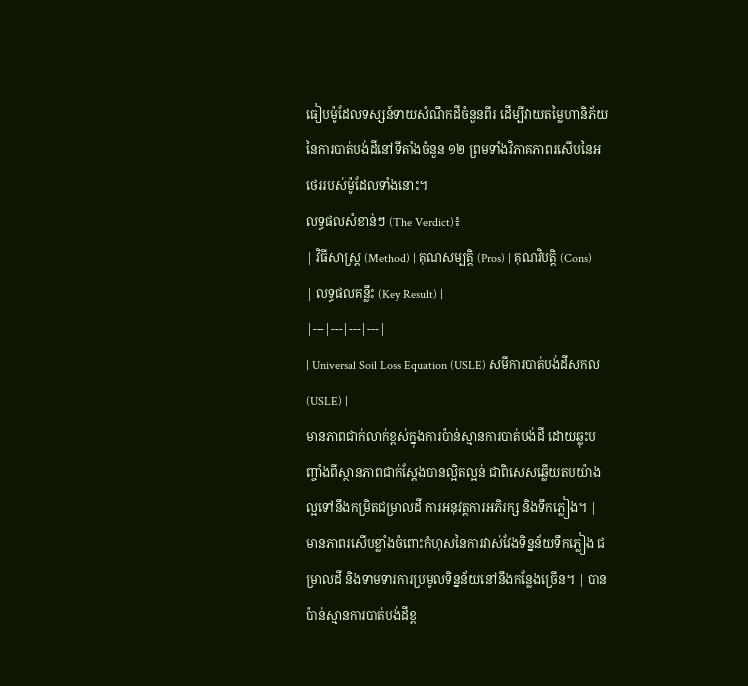ធៀបម៉ូដែលទស្សន៍ទាយសំណឹកដីចំនួនពីរ ដើម្បីវាយតម្លៃហានិភ័យនៃការបាត់បង់ដីនៅទីតាំងចំនួន ១២ ព្រមទាំងវិភាគភាពរសើបនៃអថេររបស់ម៉ូដែលទាំងនោះ។
លទ្ធផលសំខាន់ៗ (The Verdict)៖
| វិធីសាស្ត្រ (Method) | គុណសម្បត្តិ (Pros) | គុណវិបត្តិ (Cons) | លទ្ធផលគន្លឹះ (Key Result) |
|---|---|---|---|
| Universal Soil Loss Equation (USLE) សមីការបាត់បង់ដីសកល (USLE) |
មានភាពជាក់លាក់ខ្ពស់ក្នុងការប៉ាន់ស្មានការបាត់បង់ដី ដោយឆ្លុះបញ្ចាំងពីស្ថានភាពជាក់ស្តែងបានល្អិតល្អន់ ជាពិសេសឆ្លើយតបយ៉ាងល្អទៅនឹងកម្រិតជម្រាលដី ការអនុវត្តការអភិរក្ស និងទឹកភ្លៀង។ | មានភាពរសើបខ្លាំងចំពោះកំហុសនៃការវាស់វែងទិន្នន័យទឹកភ្លៀង ជម្រាលដី និងទាមទារការប្រមូលទិន្នន័យនៅនឹងកន្លែងច្រើន។ | បានប៉ាន់ស្មានការបាត់បង់ដីខ្ព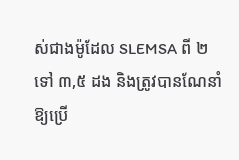ស់ជាងម៉ូដែល SLEMSA ពី ២ ទៅ ៣,៥ ដង និងត្រូវបានណែនាំឱ្យប្រើ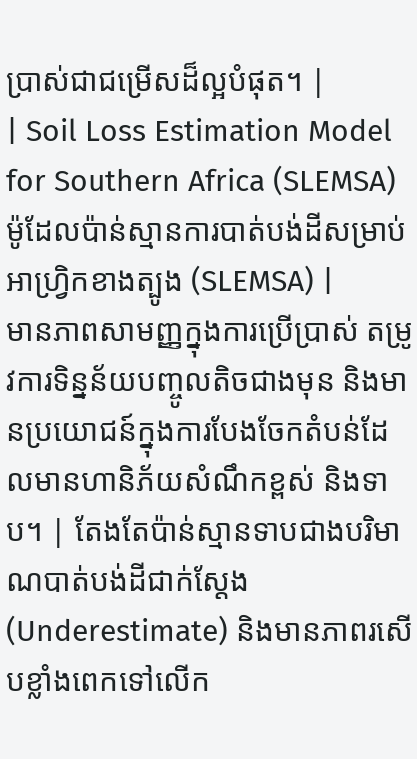ប្រាស់ជាជម្រើសដ៏ល្អបំផុត។ |
| Soil Loss Estimation Model for Southern Africa (SLEMSA) ម៉ូដែលប៉ាន់ស្មានការបាត់បង់ដីសម្រាប់អាហ្វ្រិកខាងត្បូង (SLEMSA) |
មានភាពសាមញ្ញក្នុងការប្រើប្រាស់ តម្រូវការទិន្នន័យបញ្ចូលតិចជាងមុន និងមានប្រយោជន៍ក្នុងការបែងចែកតំបន់ដែលមានហានិភ័យសំណឹកខ្ពស់ និងទាប។ | តែងតែប៉ាន់ស្មានទាបជាងបរិមាណបាត់បង់ដីជាក់ស្តែង (Underestimate) និងមានភាពរសើបខ្លាំងពេកទៅលើក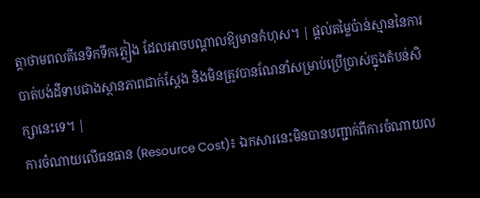ត្តាថាមពលគីនេទិកទឹកភ្លៀង ដែលអាចបណ្តាលឱ្យមានកំហុស។ | ផ្តល់តម្លៃប៉ាន់ស្មាននៃការបាត់បង់ដីទាបជាងស្ថានភាពជាក់ស្តែង និងមិនត្រូវបានណែនាំសម្រាប់ប្រើប្រាស់ក្នុងតំបន់សិក្សានេះទេ។ |
ការចំណាយលើធនធាន (Resource Cost)៖ ឯកសារនេះមិនបានបញ្ជាក់ពីការចំណាយល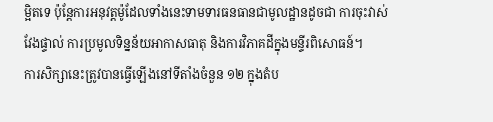ម្អិតទេ ប៉ុន្តែការអនុវត្តម៉ូដែលទាំងនេះទាមទារធនធានជាមូលដ្ឋានដូចជា ការចុះវាស់វែងផ្ទាល់ ការប្រមូលទិន្នន័យអាកាសធាតុ និងការវិភាគដីក្នុងមន្ទីរពិសោធន៍។
ការសិក្សានេះត្រូវបានធ្វើឡើងនៅទីតាំងចំនួន ១២ ក្នុងតំប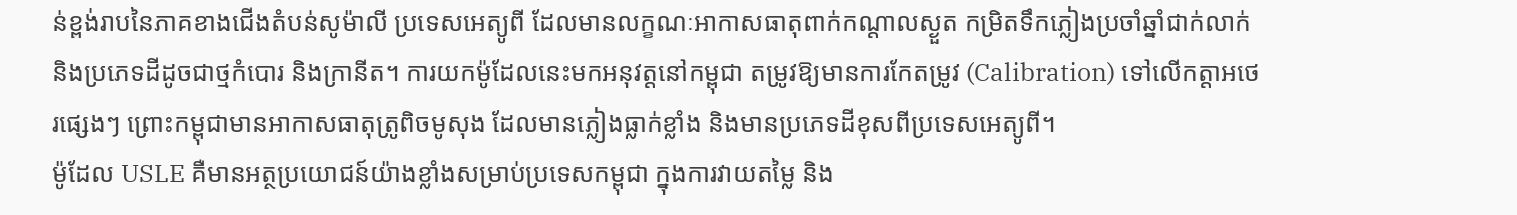ន់ខ្ពង់រាបនៃភាគខាងជើងតំបន់សូម៉ាលី ប្រទេសអេត្យូពី ដែលមានលក្ខណៈអាកាសធាតុពាក់កណ្តាលស្ងួត កម្រិតទឹកភ្លៀងប្រចាំឆ្នាំជាក់លាក់ និងប្រភេទដីដូចជាថ្មកំបោរ និងក្រានីត។ ការយកម៉ូដែលនេះមកអនុវត្តនៅកម្ពុជា តម្រូវឱ្យមានការកែតម្រូវ (Calibration) ទៅលើកត្តាអថេរផ្សេងៗ ព្រោះកម្ពុជាមានអាកាសធាតុត្រូពិចមូសុង ដែលមានភ្លៀងធ្លាក់ខ្លាំង និងមានប្រភេទដីខុសពីប្រទេសអេត្យូពី។
ម៉ូដែល USLE គឺមានអត្ថប្រយោជន៍យ៉ាងខ្លាំងសម្រាប់ប្រទេសកម្ពុជា ក្នុងការវាយតម្លៃ និង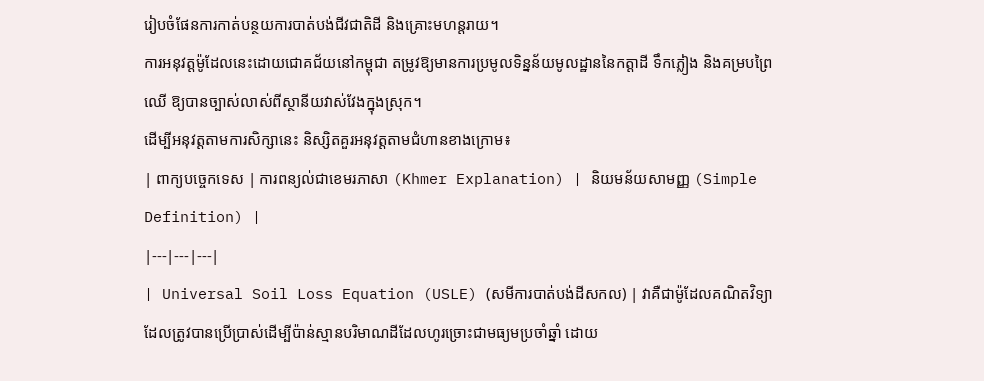រៀបចំផែនការកាត់បន្ថយការបាត់បង់ជីវជាតិដី និងគ្រោះមហន្តរាយ។
ការអនុវត្តម៉ូដែលនេះដោយជោគជ័យនៅកម្ពុជា តម្រូវឱ្យមានការប្រមូលទិន្នន័យមូលដ្ឋាននៃកត្តាដី ទឹកភ្លៀង និងគម្របព្រៃឈើ ឱ្យបានច្បាស់លាស់ពីស្ថានីយវាស់វែងក្នុងស្រុក។
ដើម្បីអនុវត្តតាមការសិក្សានេះ និស្សិតគួរអនុវត្តតាមជំហានខាងក្រោម៖
| ពាក្យបច្ចេកទេស | ការពន្យល់ជាខេមរភាសា (Khmer Explanation) | និយមន័យសាមញ្ញ (Simple Definition) |
|---|---|---|
| Universal Soil Loss Equation (USLE) (សមីការបាត់បង់ដីសកល) | វាគឺជាម៉ូដែលគណិតវិទ្យាដែលត្រូវបានប្រើប្រាស់ដើម្បីប៉ាន់ស្មានបរិមាណដីដែលហូរច្រោះជាមធ្យមប្រចាំឆ្នាំ ដោយ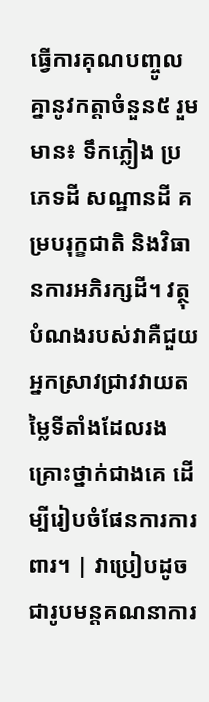ធ្វើការគុណបញ្ចូលគ្នានូវកត្តាចំនួន៥ រួមមាន៖ ទឹកភ្លៀង ប្រភេទដី សណ្ឋានដី គម្របរុក្ខជាតិ និងវិធានការអភិរក្សដី។ វត្ថុបំណងរបស់វាគឺជួយអ្នកស្រាវជ្រាវវាយតម្លៃទីតាំងដែលរងគ្រោះថ្នាក់ជាងគេ ដើម្បីរៀបចំផែនការការពារ។ | វាប្រៀបដូចជារូបមន្តគណនាការ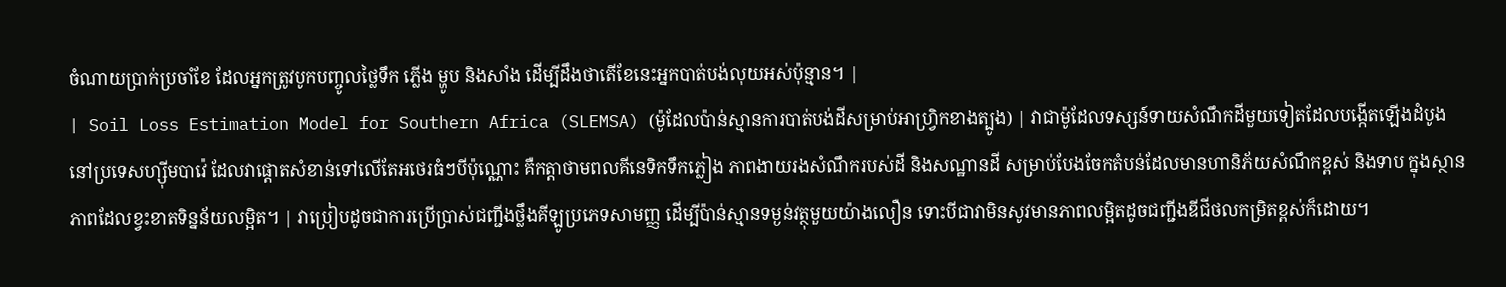ចំណាយប្រាក់ប្រចាំខែ ដែលអ្នកត្រូវបូកបញ្ចូលថ្លៃទឹក ភ្លើង ម្ហូប និងសាំង ដើម្បីដឹងថាតើខែនេះអ្នកបាត់បង់លុយអស់ប៉ុន្មាន។ |
| Soil Loss Estimation Model for Southern Africa (SLEMSA) (ម៉ូដែលប៉ាន់ស្មានការបាត់បង់ដីសម្រាប់អាហ្វ្រិកខាងត្បូង) | វាជាម៉ូដែលទស្សន៍ទាយសំណឹកដីមួយទៀតដែលបង្កើតឡើងដំបូងនៅប្រទេសហ្ស៊ីមបាវ៉េ ដែលវាផ្តោតសំខាន់ទៅលើតែអថេរធំៗបីប៉ុណ្ណោះ គឺកត្តាថាមពលគីនេទិកទឹកភ្លៀង ភាពងាយរងសំណឹករបស់ដី និងសណ្ឋានដី សម្រាប់បែងចែកតំបន់ដែលមានហានិភ័យសំណឹកខ្ពស់ និងទាប ក្នុងស្ថានភាពដែលខ្វះខាតទិន្នន័យលម្អិត។ | វាប្រៀបដូចជាការប្រើប្រាស់ជញ្ជីងថ្លឹងគីឡូប្រភេទសាមញ្ញ ដើម្បីប៉ាន់ស្មានទម្ងន់វត្ថុមួយយ៉ាងលឿន ទោះបីជាវាមិនសូវមានភាពលម្អិតដូចជញ្ជីងឌីជីថលកម្រិតខ្ពស់ក៏ដោយ។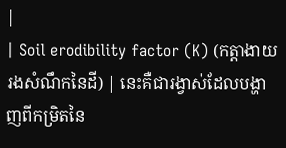|
| Soil erodibility factor (K) (កត្តាងាយរងសំណឹកនៃដី) | នេះគឺជារង្វាស់ដែលបង្ហាញពីកម្រិតនៃ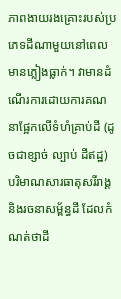ភាពងាយរងគ្រោះរបស់ប្រភេទដីណាមួយនៅពេលមានភ្លៀងធ្លាក់។ វាមានដំណើរការដោយការគណនាផ្អែកលើទំហំគ្រាប់ដី (ដូចជាខ្សាច់ ល្បាប់ ដីឥដ្ឋ) បរិមាណសារធាតុសរីរាង្គ និងរចនាសម្ព័ន្ធដី ដែលកំណត់ថាដី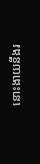នោះងាយនឹងរ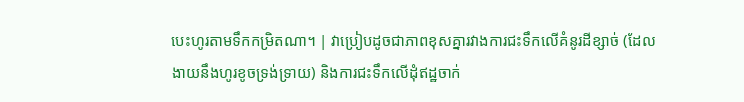បេះហូរតាមទឹកកម្រិតណា។ | វាប្រៀបដូចជាភាពខុសគ្នារវាងការជះទឹកលើគំនូរដីខ្សាច់ (ដែលងាយនឹងហូរខូចទ្រង់ទ្រាយ) និងការជះទឹកលើដុំឥដ្ឋចាក់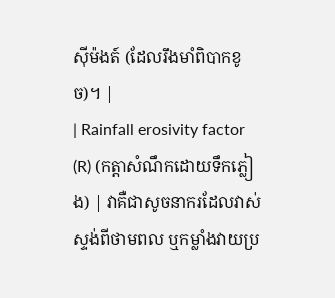ស៊ីម៉ងត៍ (ដែលរឹងមាំពិបាកខូច)។ |
| Rainfall erosivity factor (R) (កត្តាសំណឹកដោយទឹកភ្លៀង) | វាគឺជាសូចនាករដែលវាស់ស្ទង់ពីថាមពល ឬកម្លាំងវាយប្រ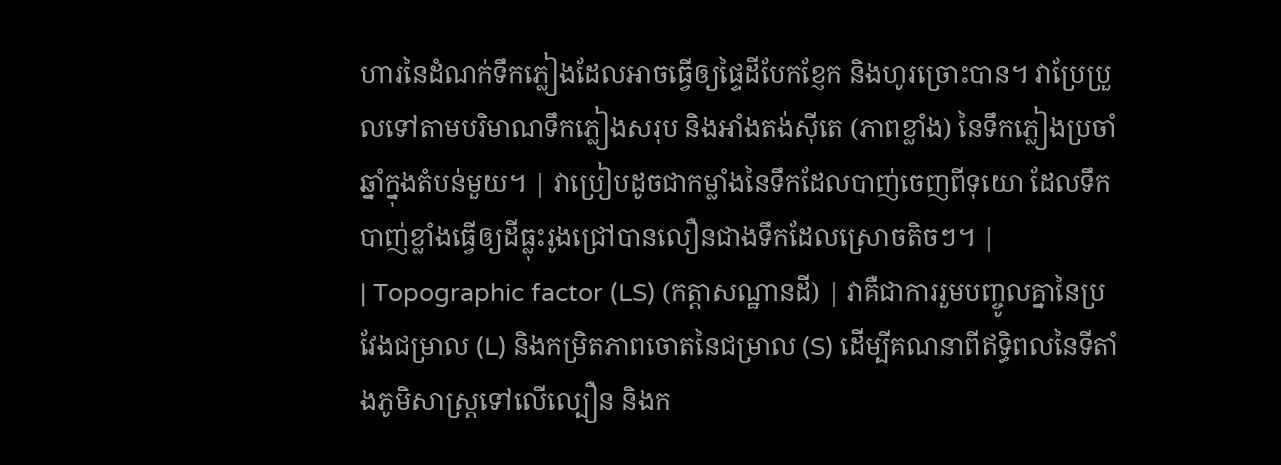ហារនៃដំណក់ទឹកភ្លៀងដែលអាចធ្វើឲ្យផ្ទៃដីបែកខ្ញែក និងហូរច្រោះបាន។ វាប្រែប្រួលទៅតាមបរិមាណទឹកភ្លៀងសរុប និងអាំងតង់ស៊ីតេ (ភាពខ្លាំង) នៃទឹកភ្លៀងប្រចាំឆ្នាំក្នុងតំបន់មួយ។ | វាប្រៀបដូចជាកម្លាំងនៃទឹកដែលបាញ់ចេញពីទុយោ ដែលទឹកបាញ់ខ្លាំងធ្វើឲ្យដីធ្លុះរូងជ្រៅបានលឿនជាងទឹកដែលស្រោចតិចៗ។ |
| Topographic factor (LS) (កត្តាសណ្ឋានដី) | វាគឺជាការរួមបញ្ចូលគ្នានៃប្រវែងជម្រាល (L) និងកម្រិតភាពចោតនៃជម្រាល (S) ដើម្បីគណនាពីឥទ្ធិពលនៃទីតាំងភូមិសាស្ត្រទៅលើល្បឿន និងក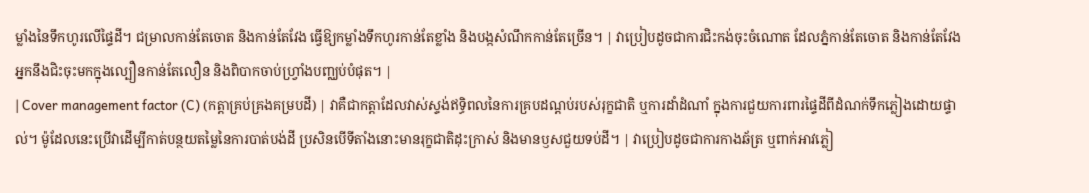ម្លាំងនៃទឹកហូរលើផ្ទៃដី។ ជម្រាលកាន់តែចោត និងកាន់តែវែង ធ្វើឱ្យកម្លាំងទឹកហូរកាន់តែខ្លាំង និងបង្កសំណឹកកាន់តែច្រើន។ | វាប្រៀបដូចជាការជិះកង់ចុះចំណោត ដែលភ្នំកាន់តែចោត និងកាន់តែវែង អ្នកនឹងជិះចុះមកក្នុងល្បឿនកាន់តែលឿន និងពិបាកចាប់ហ្វ្រាំងបញ្ឈប់បំផុត។ |
| Cover management factor (C) (កត្តាគ្រប់គ្រងគម្របដី) | វាគឺជាកត្តាដែលវាស់ស្ទង់ឥទ្ធិពលនៃការគ្របដណ្តប់របស់រុក្ខជាតិ ឬការដាំដំណាំ ក្នុងការជួយការពារផ្ទៃដីពីដំណក់ទឹកភ្លៀងដោយផ្ទាល់។ ម៉ូដែលនេះប្រើវាដើម្បីកាត់បន្ថយតម្លៃនៃការបាត់បង់ដី ប្រសិនបើទីតាំងនោះមានរុក្ខជាតិដុះក្រាស់ និងមានឫសជួយទប់ដី។ | វាប្រៀបដូចជាការកាងឆ័ត្រ ឬពាក់អាវភ្លៀ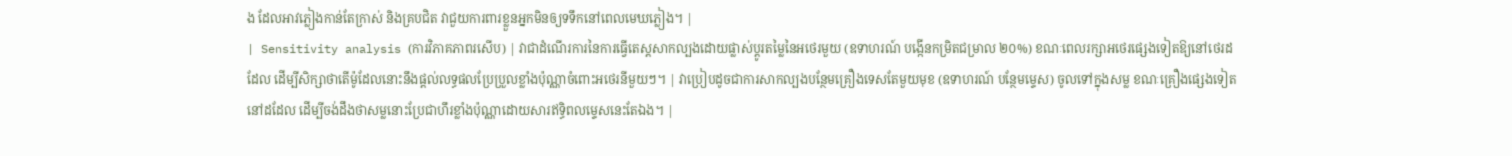ង ដែលអាវភ្លៀងកាន់តែក្រាស់ និងគ្របជិត វាជួយការពារខ្លួនអ្នកមិនឲ្យទទឹកនៅពេលមេឃភ្លៀង។ |
| Sensitivity analysis (ការវិភាគភាពរសើប) | វាជាដំណើរការនៃការធ្វើតេស្តសាកល្បងដោយផ្លាស់ប្តូរតម្លៃនៃអថេរមួយ (ឧទាហរណ៍ បង្កើនកម្រិតជម្រាល ២០%) ខណៈពេលរក្សាអថេរផ្សេងទៀតឱ្យនៅថេរដដែល ដើម្បីសិក្សាថាតើម៉ូដែលនោះនឹងផ្តល់លទ្ធផលប្រែប្រួលខ្លាំងប៉ុណ្ណាចំពោះអថេរនីមួយៗ។ | វាប្រៀបដូចជាការសាកល្បងបន្ថែមគ្រឿងទេសតែមួយមុខ (ឧទាហរណ៍ បន្ថែមម្ទេស) ចូលទៅក្នុងសម្ល ខណៈគ្រឿងផ្សេងទៀតនៅដដែល ដើម្បីចង់ដឹងថាសម្លនោះប្រែជាហឹរខ្លាំងប៉ុណ្ណាដោយសារឥទ្ធិពលម្ទេសនេះតែឯង។ |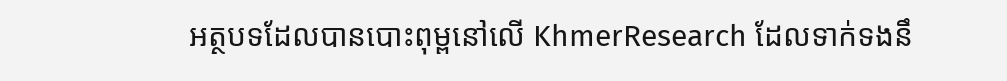អត្ថបទដែលបានបោះពុម្ពនៅលើ KhmerResearch ដែលទាក់ទងនឹ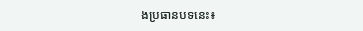ងប្រធានបទនេះ៖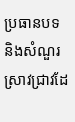ប្រធានបទ និងសំណួរស្រាវជ្រាវដែ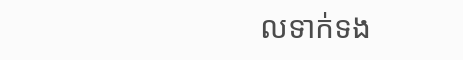លទាក់ទង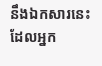នឹងឯកសារនេះ ដែលអ្នក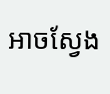អាចស្វែង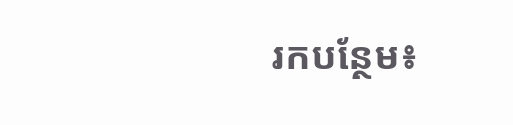រកបន្ថែម៖